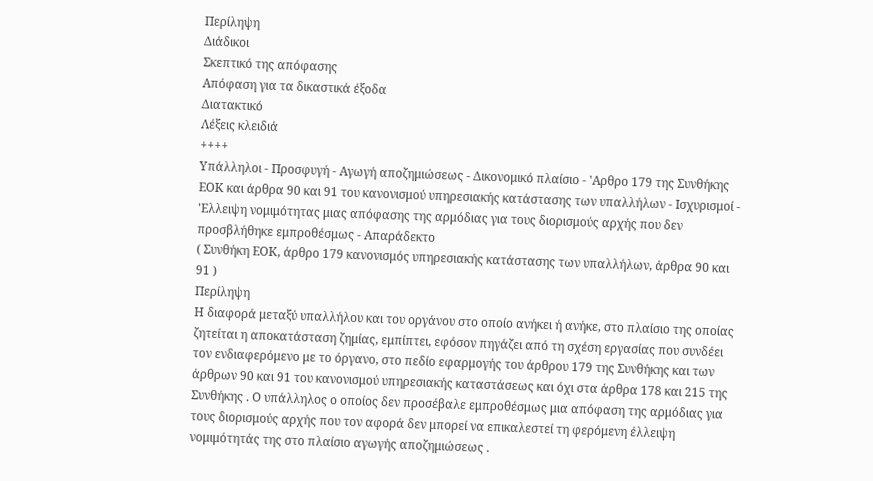Περίληψη
Διάδικοι
Σκεπτικό της απόφασης
Απόφαση για τα δικαστικά έξοδα
Διατακτικό
Λέξεις κλειδιά
++++
Υπάλληλοι - Προσφυγή - Αγωγή αποζημιώσεως - Δικονομικό πλαίσιο - 'Αρθρο 179 της Συνθήκης ΕΟΚ και άρθρα 90 και 91 του κανονισμού υπηρεσιακής κατάστασης των υπαλλήλων - Ισχυρισμοί - 'Ελλειψη νομιμότητας μιας απόφασης της αρμόδιας για τους διορισμούς αρχής που δεν προσβλήθηκε εμπροθέσμως - Απαράδεκτο
( Συνθήκη ΕΟΚ, άρθρο 179 κανονισμός υπηρεσιακής κατάστασης των υπαλλήλων, άρθρα 90 και 91 )
Περίληψη
Η διαφορά μεταξύ υπαλλήλου και του οργάνου στο οποίο ανήκει ή ανήκε, στο πλαίσιο της οποίας ζητείται η αποκατάσταση ζημίας, εμπίπτει, εφόσον πηγάζει από τη σχέση εργασίας που συνδέει τον ενδιαφερόμενο με το όργανο, στο πεδίο εφαρμογής του άρθρου 179 της Συνθήκης και των άρθρων 90 και 91 του κανονισμού υπηρεσιακής καταστάσεως και όχι στα άρθρα 178 και 215 της Συνθήκης . Ο υπάλληλος ο οποίος δεν προσέβαλε εμπροθέσμως μια απόφαση της αρμόδιας για τους διορισμούς αρχής που τον αφορά δεν μπορεί να επικαλεστεί τη φερόμενη έλλειψη νομιμότητάς της στο πλαίσιο αγωγής αποζημιώσεως .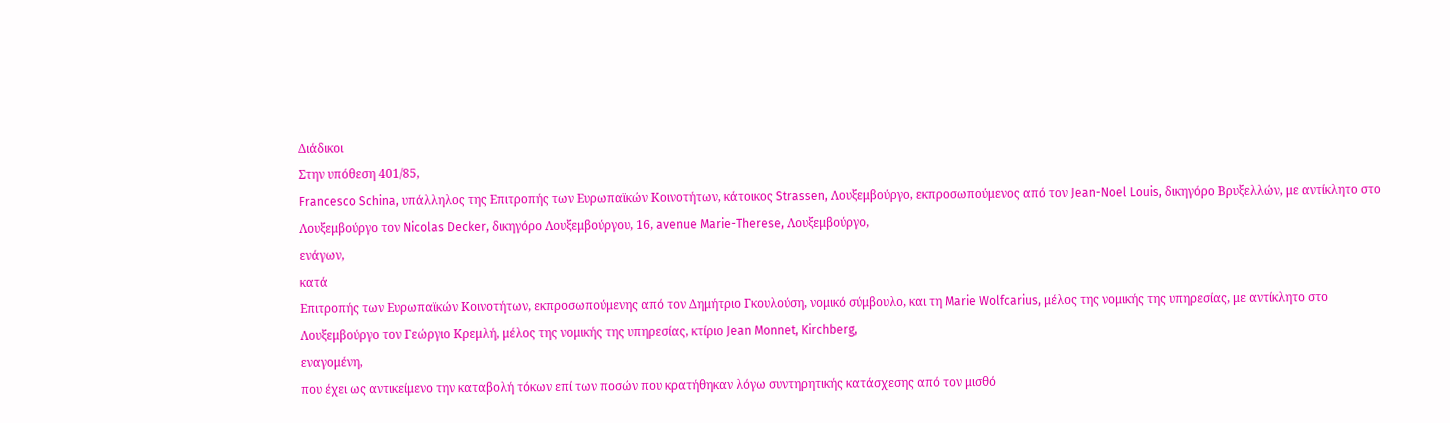Διάδικοι
Στην υπόθεση 401/85,
Francesco Schina, υπάλληλος της Επιτροπής των Ευρωπαϊκών Κοινοτήτων, κάτοικος Strassen, Λουξεμβούργο, εκπροσωπούμενος από τον Jean-Noel Louis, δικηγόρο Βρυξελλών, με αντίκλητο στο Λουξεμβούργο τον Nicolas Decker, δικηγόρο Λουξεμβούργου, 16, avenue Marie-Therese, Λουξεμβούργο,
ενάγων,
κατά
Επιτροπής των Ευρωπαϊκών Κοινοτήτων, εκπροσωπούμενης από τον Δημήτριο Γκουλούση, νομικό σύμβουλο, και τη Marie Wolfcarius, μέλος της νομικής της υπηρεσίας, με αντίκλητο στο Λουξεμβούργο τον Γεώργιο Κρεμλή, μέλος της νομικής της υπηρεσίας, κτίριο Jean Monnet, Kirchberg,
εναγομένη,
που έχει ως αντικείμενο την καταβολή τόκων επί των ποσών που κρατήθηκαν λόγω συντηρητικής κατάσχεσης από τον μισθό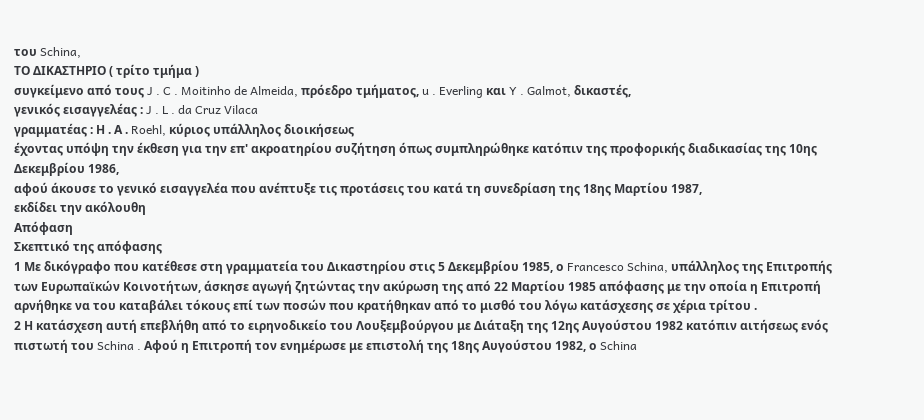του Schina,
ΤΟ ΔΙΚΑΣΤΗΡΙΟ ( τρίτο τμήμα )
συγκείμενο από τους J . C . Moitinho de Almeida, πρόεδρο τμήματος, u . Everling και Y . Galmot, δικαστές,
γενικός εισαγγελέας : J . L . da Cruz Vilaca
γραμματέας : Η . Α . Roehl, κύριος υπάλληλος διοικήσεως
έχοντας υπόψη την έκθεση για την επ' ακροατηρίου συζήτηση όπως συμπληρώθηκε κατόπιν της προφορικής διαδικασίας της 10ης Δεκεμβρίου 1986,
αφού άκουσε το γενικό εισαγγελέα που ανέπτυξε τις προτάσεις του κατά τη συνεδρίαση της 18ης Μαρτίου 1987,
εκδίδει την ακόλουθη
Απόφαση
Σκεπτικό της απόφασης
1 Με δικόγραφο που κατέθεσε στη γραμματεία του Δικαστηρίου στις 5 Δεκεμβρίου 1985, ο Francesco Schina, υπάλληλος της Επιτροπής των Ευρωπαϊκών Κοινοτήτων, άσκησε αγωγή ζητώντας την ακύρωση της από 22 Μαρτίου 1985 απόφασης με την οποία η Επιτροπή αρνήθηκε να του καταβάλει τόκους επί των ποσών που κρατήθηκαν από το μισθό του λόγω κατάσχεσης σε χέρια τρίτου .
2 Η κατάσχεση αυτή επεβλήθη από το ειρηνοδικείο του Λουξεμβούργου με Διάταξη της 12ης Αυγούστου 1982 κατόπιν αιτήσεως ενός πιστωτή του Schina . Αφού η Επιτροπή τον ενημέρωσε με επιστολή της 18ης Αυγούστου 1982, ο Schina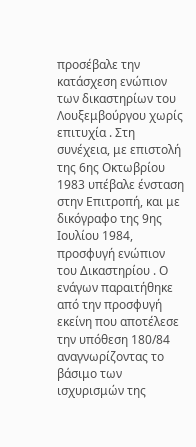προσέβαλε την κατάσχεση ενώπιον των δικαστηρίων του Λουξεμβούργου χωρίς επιτυχία . Στη συνέχεια, με επιστολή της 6ης Οκτωβρίου 1983 υπέβαλε ένσταση στην Επιτροπή, και με δικόγραφο της 9ης Ιουλίου 1984, προσφυγή ενώπιον του Δικαστηρίου . Ο ενάγων παραιτήθηκε από την προσφυγή εκείνη που αποτέλεσε την υπόθεση 180/84 αναγνωρίζοντας το βάσιμο των ισχυρισμών της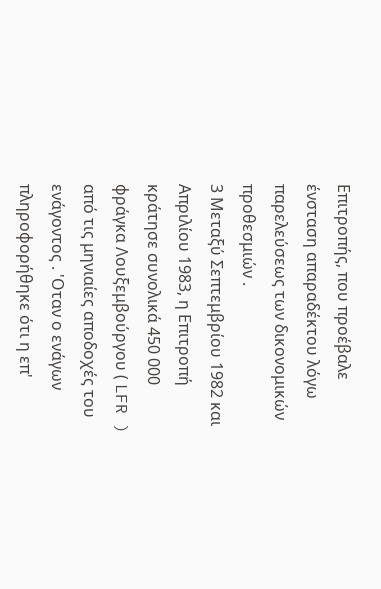Επιτροπής, που προέβαλε ένσταση απαραδέκτου λόγω παρελεύσεως των δικονομικών προθεσμιών .
3 Μεταξύ Σεπτεμβρίου 1982 και Απριλίου 1983, η Επιτροπή κράτησε συνολικά 450 000 φράγκα Λουξεμβούργου ( LFR ) από τις μηνιαίες αποδοχές του ενάγοντος . 'Οταν ο ενάγων πληροφορήθηκε ότι η επ'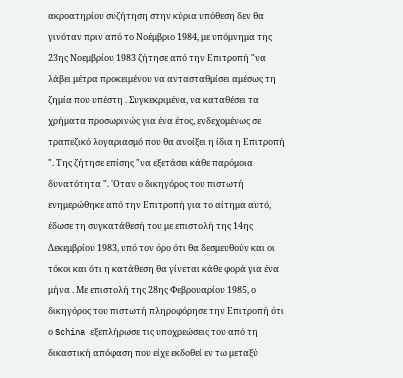ακροατηρίου συζήτηση στην κύρια υπόθεση δεν θα γινόταν πριν από το Νοέμβριο 1984, με υπόμνημα της 23ης Νοεμβρίου 1983 ζήτησε από την Επιτροπή "να λάβει μέτρα προκειμένου να αντασταθμίσει αμέσως τη ζημία που υπέστη . Συγκεκριμένα, να καταθέσει τα χρήματα προσωρινώς για ένα έτος, ενδεχομένως σε τραπεζικό λογαριασμό που θα ανοίξει η ίδια η Επιτροπή ". Της ζήτησε επίσης "να εξετάσει κάθε παρόμοια δυνατότητα ". 'Οταν ο δικηγόρος του πιστωτή ενημερώθηκε από την Επιτροπή για το αίτημα αυτό, έδωσε τη συγκατάθεσή του με επιστολή της 14ης Δεκεμβρίου 1983, υπό τον όρο ότι θα δεσμευθούν και οι τόκοι και ότι η κατάθεση θα γίνεται κάθε φορά για ένα μήνα . Με επιστολή της 28ης Φεβρουαρίου 1985, ο δικηγόρος του πιστωτή πληροφόρησε την Επιτροπή ότι ο Schina εξεπλήρωσε τις υποχρεώσεις του από τη δικαστική απόφαση που είχε εκδοθεί εν τω μεταξύ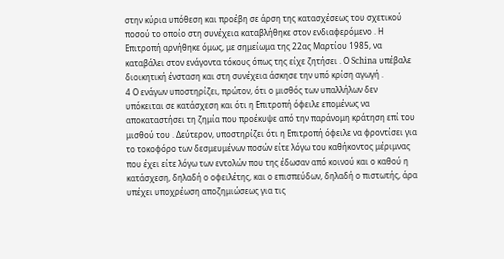στην κύρια υπόθεση και προέβη σε άρση της κατασχέσεως του σχετικού ποσού το οποίο στη συνέχεια καταβλήθηκε στον ενδιαφερόμενο . Η Επιτροπή αρνήθηκε όμως, με σημείωμα της 22ας Μαρτίου 1985, να καταβάλει στον ενάγοντα τόκους όπως της είχε ζητήσει . Ο Schina υπέβαλε διοικητική ένσταση και στη συνέχεια άσκησε την υπό κρίση αγωγή .
4 Ο ενάγων υποστηρίζει, πρώτον, ότι ο μισθός των υπαλλήλων δεν υπόκειται σε κατάσχεση και ότι η Επιτροπή όφειλε επομένως να αποκαταστήσει τη ζημία που προέκυψε από την παράνομη κράτηση επί του μισθού του . Δεύτερον, υποστηρίζει ότι η Επιτροπή όφειλε να φροντίσει για το τοκοφόρο των δεσμευμένων ποσών είτε λόγω του καθήκοντος μέριμνας που έχει είτε λόγω των εντολών που της έδωσαν από κοινού και ο καθού η κατάσχεση, δηλαδή ο οφειλέτης, και ο επισπεύδων, δηλαδή ο πιστωτής, άρα υπέχει υποχρέωση αποζημιώσεως για τις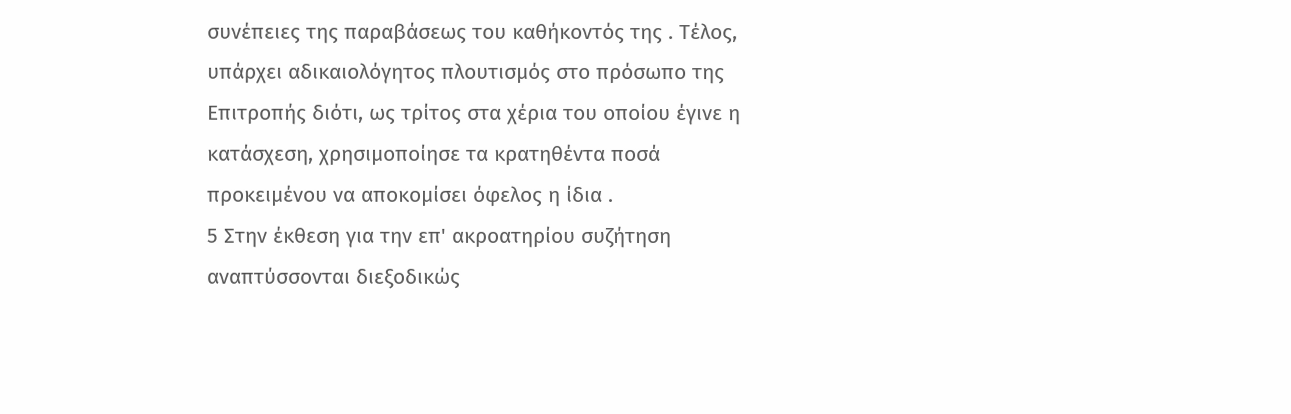συνέπειες της παραβάσεως του καθήκοντός της . Τέλος, υπάρχει αδικαιολόγητος πλουτισμός στο πρόσωπο της Επιτροπής διότι, ως τρίτος στα χέρια του οποίου έγινε η κατάσχεση, χρησιμοποίησε τα κρατηθέντα ποσά προκειμένου να αποκομίσει όφελος η ίδια .
5 Στην έκθεση για την επ' ακροατηρίου συζήτηση αναπτύσσονται διεξοδικώς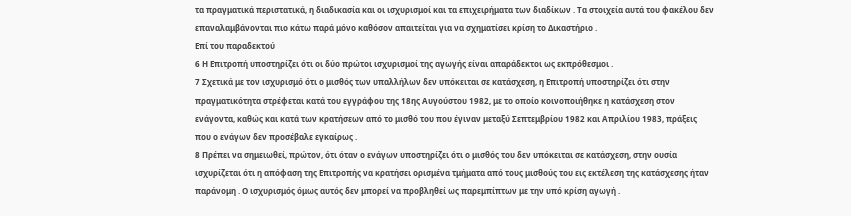τα πραγματικά περιστατικά, η διαδικασία και οι ισχυρισμοί και τα επιχειρήματα των διαδίκων . Τα στοιχεία αυτά του φακέλου δεν επαναλαμβάνονται πιο κάτω παρά μόνο καθόσον απαιτείται για να σχηματίσει κρίση το Δικαστήριο .
Επί του παραδεκτού
6 Η Επιτροπή υποστηρίζει ότι οι δύο πρώτοι ισχυρισμοί της αγωγής είναι απαράδεκτοι ως εκπρόθεσμοι .
7 Σχετικά με τον ισχυρισμό ότι ο μισθός των υπαλλήλων δεν υπόκειται σε κατάσχεση, η Επιτροπή υποστηρίζει ότι στην πραγματικότητα στρέφεται κατά του εγγράφου της 18ης Αυγούστου 1982, με το οποίο κοινοποιήθηκε η κατάσχεση στον ενάγοντα, καθώς και κατά των κρατήσεων από το μισθό του που έγιναν μεταξύ Σεπτεμβρίου 1982 και Απριλίου 1983, πράξεις που ο ενάγων δεν προσέβαλε εγκαίρως .
8 Πρέπει να σημειωθεί, πρώτον, ότι όταν ο ενάγων υποστηρίζει ότι ο μισθός του δεν υπόκειται σε κατάσχεση, στην ουσία ισχυρίζεται ότι η απόφαση της Επιτροπής να κρατήσει ορισμένα τμήματα από τους μισθούς του εις εκτέλεση της κατάσχεσης ήταν παράνομη . Ο ισχυρισμός όμως αυτός δεν μπορεί να προβληθεί ως παρεμπίπτων με την υπό κρίση αγωγή .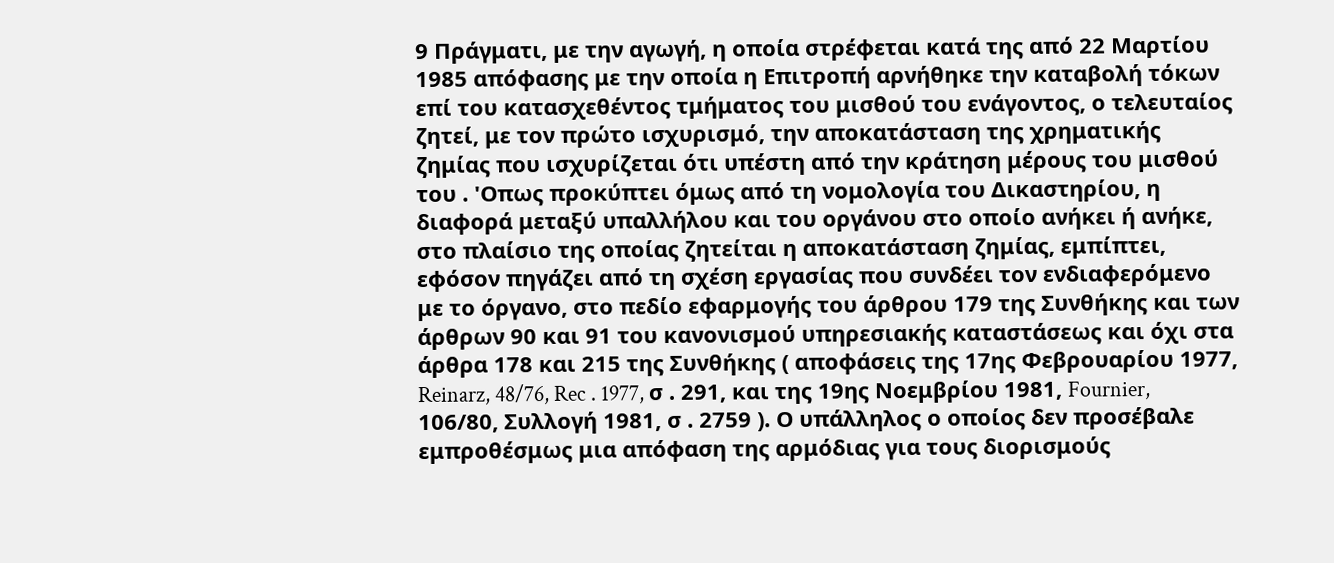9 Πράγματι, με την αγωγή, η οποία στρέφεται κατά της από 22 Μαρτίου 1985 απόφασης με την οποία η Επιτροπή αρνήθηκε την καταβολή τόκων επί του κατασχεθέντος τμήματος του μισθού του ενάγοντος, ο τελευταίος ζητεί, με τον πρώτο ισχυρισμό, την αποκατάσταση της χρηματικής ζημίας που ισχυρίζεται ότι υπέστη από την κράτηση μέρους του μισθού του . 'Οπως προκύπτει όμως από τη νομολογία του Δικαστηρίου, η διαφορά μεταξύ υπαλλήλου και του οργάνου στο οποίο ανήκει ή ανήκε, στο πλαίσιο της οποίας ζητείται η αποκατάσταση ζημίας, εμπίπτει, εφόσον πηγάζει από τη σχέση εργασίας που συνδέει τον ενδιαφερόμενο με το όργανο, στο πεδίο εφαρμογής του άρθρου 179 της Συνθήκης και των άρθρων 90 και 91 του κανονισμού υπηρεσιακής καταστάσεως και όχι στα άρθρα 178 και 215 της Συνθήκης ( αποφάσεις της 17ης Φεβρουαρίου 1977, Reinarz, 48/76, Rec . 1977, σ . 291, και της 19ης Νοεμβρίου 1981, Fournier, 106/80, Συλλογή 1981, σ . 2759 ). Ο υπάλληλος ο οποίος δεν προσέβαλε εμπροθέσμως μια απόφαση της αρμόδιας για τους διορισμούς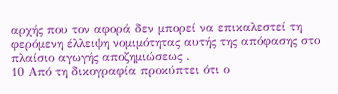αρχής που τον αφορά δεν μπορεί να επικαλεστεί τη φερόμενη έλλειψη νομιμότητας αυτής της απόφασης στο πλαίσιο αγωγής αποζημιώσεως .
10 Από τη δικογραφία προκύπτει ότι ο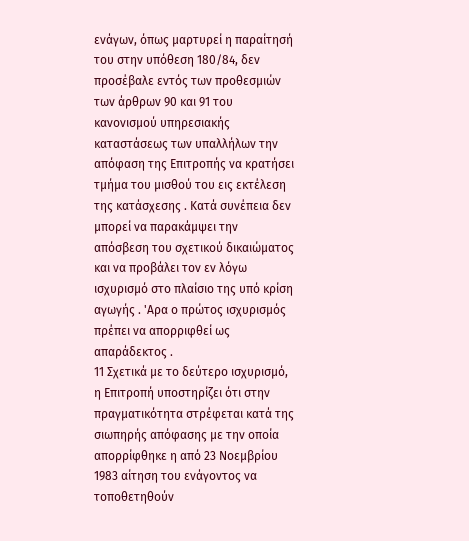ενάγων, όπως μαρτυρεί η παραίτησή του στην υπόθεση 180/84, δεν προσέβαλε εντός των προθεσμιών των άρθρων 90 και 91 του κανονισμού υπηρεσιακής καταστάσεως των υπαλλήλων την απόφαση της Επιτροπής να κρατήσει τμήμα του μισθού του εις εκτέλεση της κατάσχεσης . Κατά συνέπεια δεν μπορεί να παρακάμψει την απόσβεση του σχετικού δικαιώματος και να προβάλει τον εν λόγω ισχυρισμό στο πλαίσιο της υπό κρίση αγωγής . 'Αρα ο πρώτος ισχυρισμός πρέπει να απορριφθεί ως απαράδεκτος .
11 Σχετικά με το δεύτερο ισχυρισμό, η Επιτροπή υποστηρίζει ότι στην πραγματικότητα στρέφεται κατά της σιωπηρής απόφασης με την οποία απορρίφθηκε η από 23 Νοεμβρίου 1983 αίτηση του ενάγοντος να τοποθετηθούν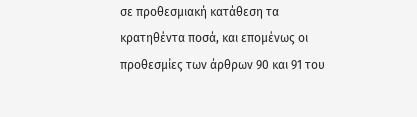σε προθεσμιακή κατάθεση τα κρατηθέντα ποσά, και επομένως οι προθεσμίες των άρθρων 90 και 91 του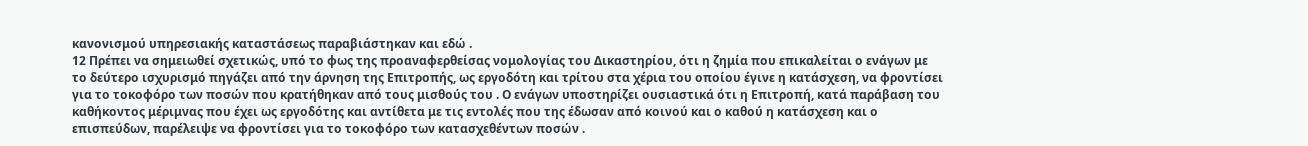κανονισμού υπηρεσιακής καταστάσεως παραβιάστηκαν και εδώ .
12 Πρέπει να σημειωθεί σχετικώς, υπό το φως της προαναφερθείσας νομολογίας του Δικαστηρίου, ότι η ζημία που επικαλείται ο ενάγων με το δεύτερο ισχυρισμό πηγάζει από την άρνηση της Επιτροπής, ως εργοδότη και τρίτου στα χέρια του οποίου έγινε η κατάσχεση, να φροντίσει για το τοκοφόρο των ποσών που κρατήθηκαν από τους μισθούς του . Ο ενάγων υποστηρίζει ουσιαστικά ότι η Επιτροπή, κατά παράβαση του καθήκοντος μέριμνας που έχει ως εργοδότης και αντίθετα με τις εντολές που της έδωσαν από κοινού και ο καθού η κατάσχεση και ο επισπεύδων, παρέλειψε να φροντίσει για το τοκοφόρο των κατασχεθέντων ποσών .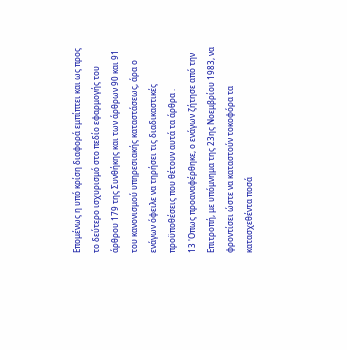Επομένως η υπό κρίση διαφορά εμπίπτει και ως προς το δεύτερο ισχυρισμό στο πεδίο εφαρμογής του άρθρου 179 της Συνθήκης και των άρθρων 90 και 91 του κανονισμού υπηρεσιακής καταστάσεως, άρα ο ενάγων όφειλε να τηρήσει τις διαδικαστικές προϋποθέσεις που θέτουν αυτά τα άρθρα .
13 'Οπως προαναφέρθηκε, ο ενάγων ζήτησε από την Επιτροπή, με υπόμνημα της 23ης Νοεμβρίου 1983, να φροντίσει ώστε να καταστούν τοκοφόρα τα κατασχεθέντα ποσά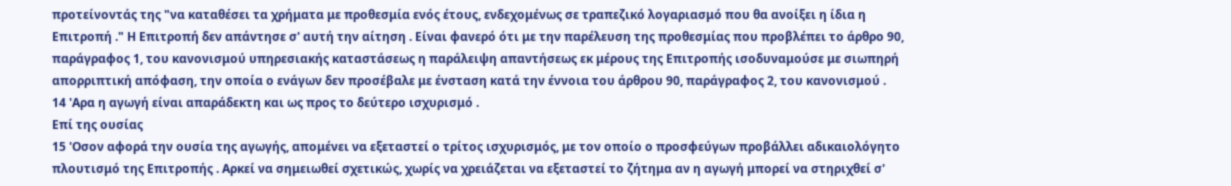προτείνοντάς της "να καταθέσει τα χρήματα με προθεσμία ενός έτους, ενδεχομένως σε τραπεζικό λογαριασμό που θα ανοίξει η ίδια η Επιτροπή ." Η Επιτροπή δεν απάντησε σ' αυτή την αίτηση . Είναι φανερό ότι με την παρέλευση της προθεσμίας που προβλέπει το άρθρο 90, παράγραφος 1, του κανονισμού υπηρεσιακής καταστάσεως η παράλειψη απαντήσεως εκ μέρους της Επιτροπής ισοδυναμούσε με σιωπηρή απορριπτική απόφαση, την οποία ο ενάγων δεν προσέβαλε με ένσταση κατά την έννοια του άρθρου 90, παράγραφος 2, του κανονισμού .
14 'Αρα η αγωγή είναι απαράδεκτη και ως προς το δεύτερο ισχυρισμό .
Επί της ουσίας
15 'Οσον αφορά την ουσία της αγωγής, απομένει να εξεταστεί ο τρίτος ισχυρισμός, με τον οποίο ο προσφεύγων προβάλλει αδικαιολόγητο πλουτισμό της Επιτροπής . Αρκεί να σημειωθεί σχετικώς, χωρίς να χρειάζεται να εξεταστεί το ζήτημα αν η αγωγή μπορεί να στηριχθεί σ'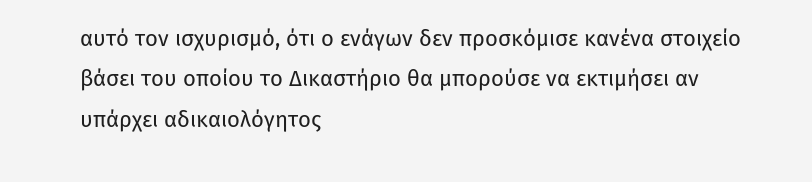αυτό τον ισχυρισμό, ότι ο ενάγων δεν προσκόμισε κανένα στοιχείο βάσει του οποίου το Δικαστήριο θα μπορούσε να εκτιμήσει αν υπάρχει αδικαιολόγητος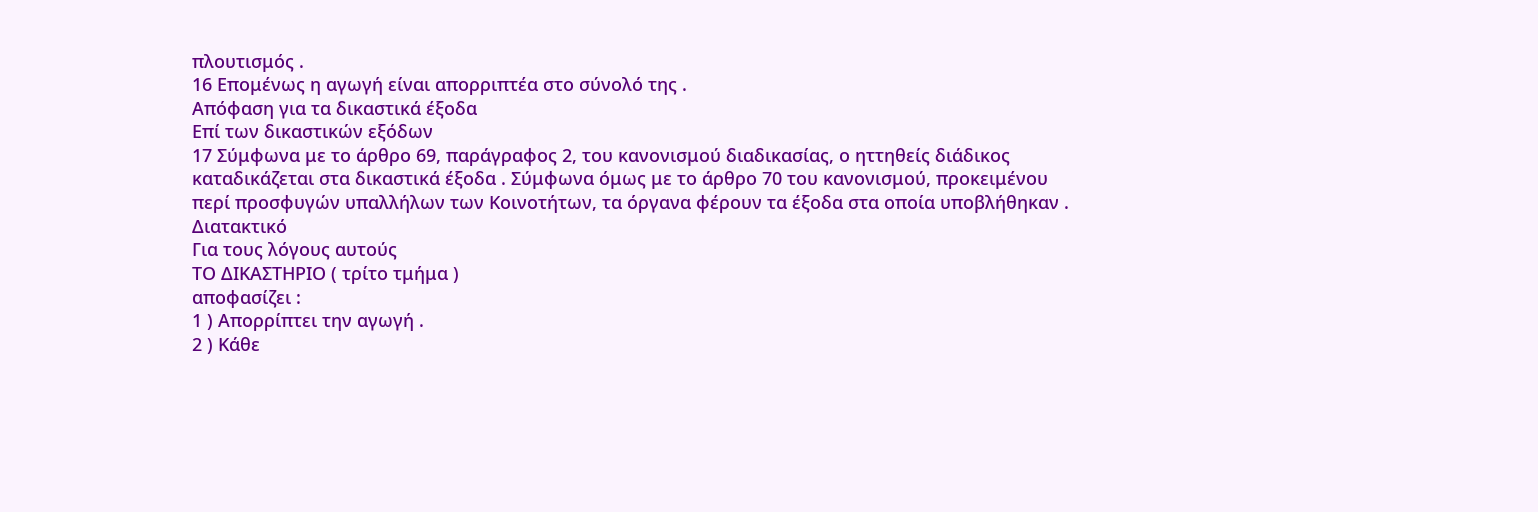πλουτισμός .
16 Επομένως η αγωγή είναι απορριπτέα στο σύνολό της .
Απόφαση για τα δικαστικά έξοδα
Επί των δικαστικών εξόδων
17 Σύμφωνα με το άρθρο 69, παράγραφος 2, του κανονισμού διαδικασίας, ο ηττηθείς διάδικος καταδικάζεται στα δικαστικά έξοδα . Σύμφωνα όμως με το άρθρο 70 του κανονισμού, προκειμένου περί προσφυγών υπαλλήλων των Κοινοτήτων, τα όργανα φέρουν τα έξοδα στα οποία υποβλήθηκαν .
Διατακτικό
Για τους λόγους αυτούς
ΤΟ ΔΙΚΑΣΤΗΡΙΟ ( τρίτο τμήμα )
αποφασίζει :
1 ) Απορρίπτει την αγωγή .
2 ) Κάθε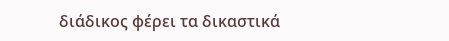διάδικος φέρει τα δικαστικά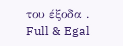του έξοδα .
Full & Egal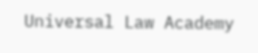Universal Law Academy